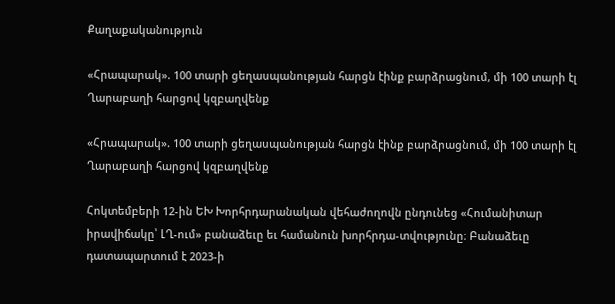Քաղաքականություն

«Հրապարակ». 100 տարի ցեղասպանության հարցն էինք բարձրացնում, մի 100 տարի էլ Ղարաբաղի հարցով կզբաղվենք

«Հրապարակ». 100 տարի ցեղասպանության հարցն էինք բարձրացնում, մի 100 տարի էլ Ղարաբաղի հարցով կզբաղվենք

Հոկտեմբերի 12-ին ԵԽ Խորհրդարանական վեհաժողովն ընդունեց «Հումանիտար իրավիճակը՝ ԼՂ-ում» բանաձեւը եւ համանուն խորհրդա-տվությունը։ Բանաձեւը դատապարտում է 2023-ի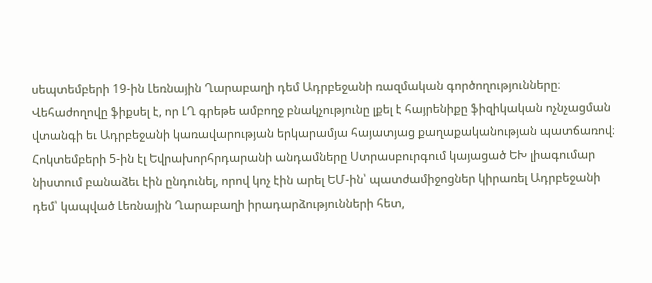սեպտեմբերի 19-ին Լեռնային Ղարաբաղի դեմ Ադրբեջանի ռազմական գործողությունները։ Վեհաժողովը ֆիքսել է, որ ԼՂ գրեթե ամբողջ բնակչությունը լքել է հայրենիքը ֆիզիկական ոչնչացման վտանգի եւ Ադրբեջանի կառավարության երկարամյա հայատյաց քաղաքականության պատճառով։ Հոկտեմբերի 5-ին էլ Եվրախորհրդարանի անդամները Ստրասբուրգում կայացած ԵԽ լիագումար նիստում բանաձեւ էին ընդունել, որով կոչ էին արել ԵՄ-ին՝ պատժամիջոցներ կիրառել Ադրբեջանի դեմ՝ կապված Լեռնային Ղարաբաղի իրադարձությունների հետ,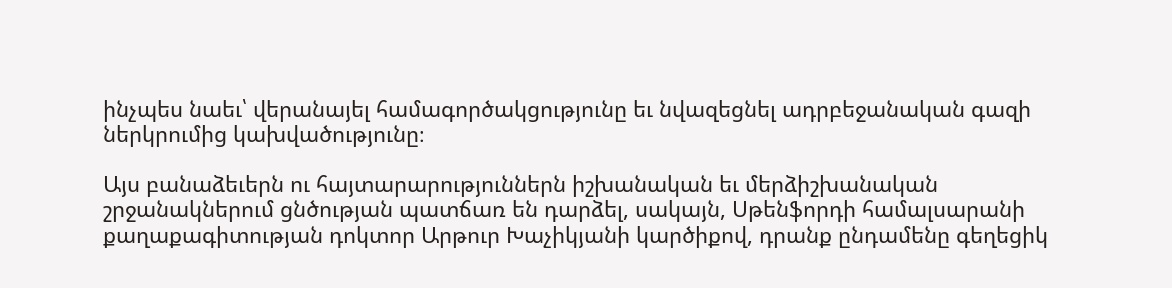ինչպես նաեւ՝ վերանայել համագործակցությունը եւ նվազեցնել ադրբեջանական գազի ներկրումից կախվածությունը։

Այս բանաձեւերն ու հայտարարություններն իշխանական եւ մերձիշխանական շրջանակներում ցնծության պատճառ են դարձել, սակայն, Սթենֆորդի համալսարանի քաղաքագիտության դոկտոր Արթուր Խաչիկյանի կարծիքով, դրանք ընդամենը գեղեցիկ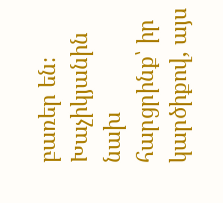բառեր են։ Խաչիկյանին նախ հարցրինք՝ իր կարծիքով, այս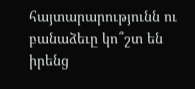հայտարարությունն ու բանաձեւը կո՞շտ են իրենց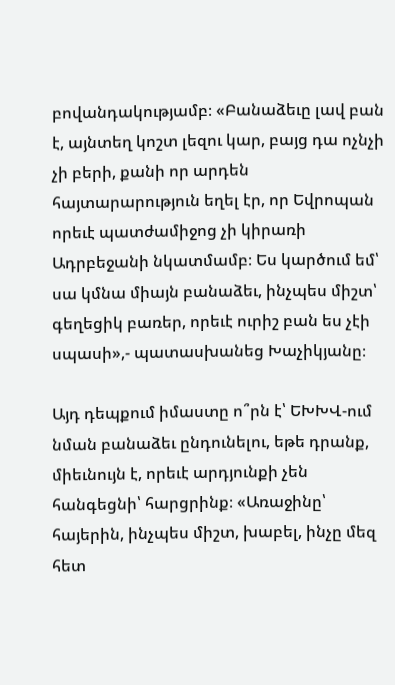բովանդակությամբ։ «Բանաձեւը լավ բան է, այնտեղ կոշտ լեզու կար, բայց դա ոչնչի չի բերի, քանի որ արդեն հայտարարություն եղել էր, որ Եվրոպան որեւէ պատժամիջոց չի կիրառի Ադրբեջանի նկատմամբ։ Ես կարծում եմ՝ սա կմնա միայն բանաձեւ, ինչպես միշտ՝ գեղեցիկ բառեր, որեւէ ուրիշ բան ես չէի սպասի»,- պատասխանեց Խաչիկյանը։

Այդ դեպքում իմաստը ո՞րն է՝ ԵԽԽՎ-ում նման բանաձեւ ընդունելու, եթե դրանք, միեւնույն է, որեւէ արդյունքի չեն հանգեցնի՝ հարցրինք։ «Առաջինը՝ հայերին, ինչպես միշտ, խաբել, ինչը մեզ հետ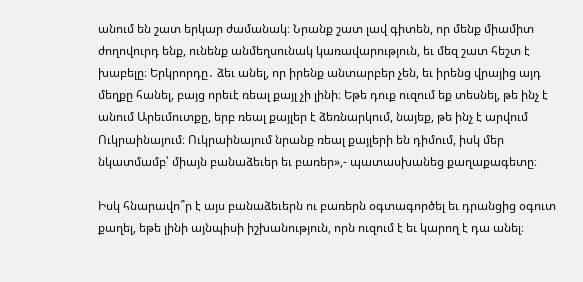անում են շատ երկար ժամանակ։ Նրանք շատ լավ գիտեն, որ մենք միամիտ ժողովուրդ ենք, ունենք անմեղսունակ կառավարություն, եւ մեզ շատ հեշտ է խաբելը։ Երկրորդը․ ձեւ անել, որ իրենք անտարբեր չեն, եւ իրենց վրայից այդ մեղքը հանել, բայց որեւէ ռեալ քայլ չի լինի։ Եթե դուք ուզում եք տեսնել, թե ինչ է անում Արեւմուտքը, երբ ռեալ քայլեր է ձեռնարկում, նայեք, թե ինչ է արվում Ուկրաինայում։ Ուկրաինայում նրանք ռեալ քայլերի են դիմում, իսկ մեր նկատմամբ՝ միայն բանաձեւեր եւ բառեր»,- պատասխանեց քաղաքագետը։

Իսկ հնարավո՞ր է այս բանաձեւերն ու բառերն օգտագործել եւ դրանցից օգուտ քաղել, եթե լինի այնպիսի իշխանություն, որն ուզում է եւ կարող է դա անել։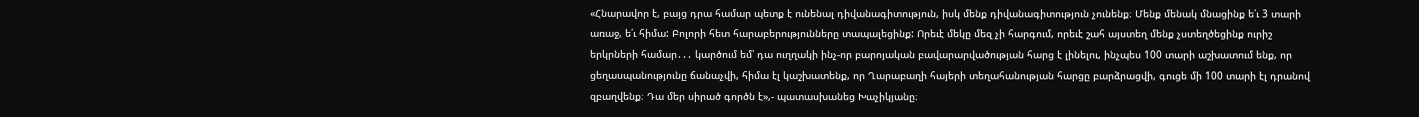«Հնարավոր է, բայց դրա համար պետք է ունենալ դիվանագիտություն, իսկ մենք դիվանագիտություն չունենք։ Մենք մենակ մնացինք ե՛ւ 3 տարի առաջ, ե՛ւ հիմա: Բոլորի հետ հարաբերությունները տապալեցինք: Որեւէ մեկը մեզ չի հարգում, որեւէ շահ այստեղ մենք չստեղծեցինք ուրիշ երկրների համար․․․ կարծում եմ՝ դա ուղղակի ինչ-որ բարոյական բավարարվածության հարց է լինելու, ինչպես 100 տարի աշխատում ենք, որ ցեղասպանությունը ճանաչվի, հիմա էլ կաշխատենք, որ Ղարաբաղի հայերի տեղահանության հարցը բարձրացվի, գուցե մի 100 տարի էլ դրանով զբաղվենք։ Դա մեր սիրած գործն է»,- պատասխանեց Խաչիկյանը։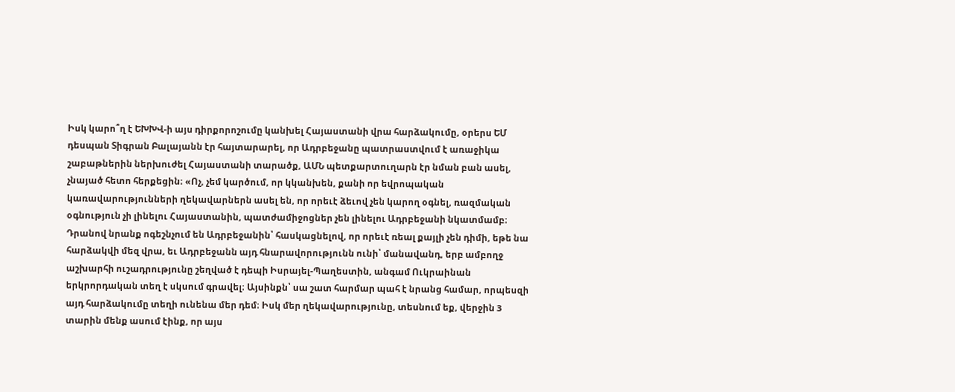Իսկ կարո՞ղ է ԵԽԽՎ-ի այս դիրքորոշումը կանխել Հայաստանի վրա հարձակումը, օրերս ԵՄ դեսպան Տիգրան Բալայանն էր հայտարարել, որ Ադրբեջանը պատրաստվում է առաջիկա շաբաթներին ներխուժել Հայաստանի տարածք, ԱՄՆ պետքարտուղարն էր նման բան ասել, չնայած հետո հերքեցին։ «Ոչ, չեմ կարծում, որ կկանխեն, քանի որ եվրոպական կառավարությունների ղեկավարներն ասել են, որ որեւէ ձեւով չեն կարող օգնել, ռազմական օգնություն չի լինելու Հայաստանին, պատժամիջոցներ չեն լինելու Ադրբեջանի նկատմամբ։ Դրանով նրանք ոգեշնչում են Ադրբեջանին՝ հասկացնելով, որ որեւէ ռեալ քայլի չեն դիմի, եթե նա հարձակվի մեզ վրա, եւ Ադրբեջանն այդ հնարավորությունն ունի՝ մանավանդ, երբ ամբողջ աշխարհի ուշադրությունը շեղված է դեպի Իսրայել-Պաղեստին, անգամ Ուկրաինան երկրորդական տեղ է սկսում գրավել։ Այսինքն՝ սա շատ հարմար պահ է նրանց համար, որպեսզի այդ հարձակումը տեղի ունենա մեր դեմ։ Իսկ մեր ղեկավարությունը, տեսնում եք, վերջին 3 տարին մենք ասում էինք, որ այս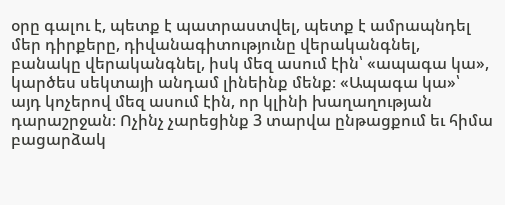օրը գալու է, պետք է պատրաստվել, պետք է ամրապնդել մեր դիրքերը, դիվանագիտությունը վերականգնել, բանակը վերականգնել, իսկ մեզ ասում էին՝ «ապագա կա», կարծես սեկտայի անդամ լինեինք մենք։ «Ապագա կա»՝ այդ կոչերով մեզ ասում էին, որ կլինի խաղաղության դարաշրջան։ Ոչինչ չարեցինք 3 տարվա ընթացքում եւ հիմա բացարձակ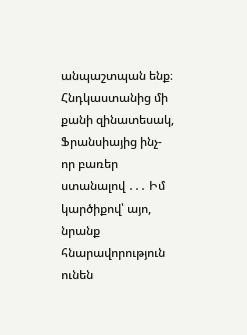անպաշտպան ենք։ Հնդկաստանից մի քանի զինատեսակ, Ֆրանսիայից ինչ-որ բառեր ստանալով ․․․ Իմ կարծիքով՝ այո, նրանք հնարավորություն ունեն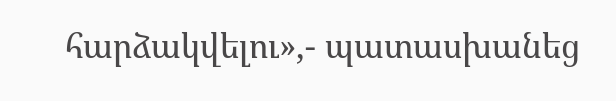հարձակվելու»,- պատասխանեց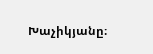Խաչիկյանը։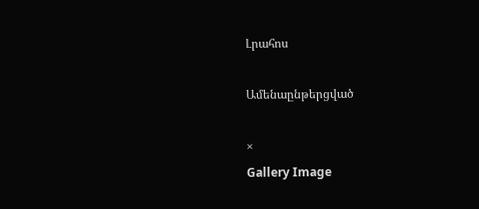Լրահոս

Ամենաընթերցված

×
Gallery Image